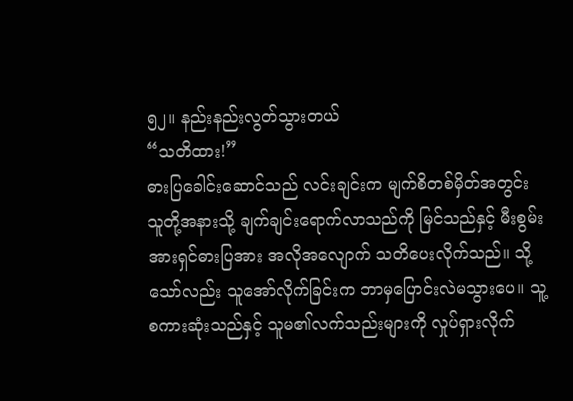၅၂။ နည်းနည်းလွတ်သွားတယ်
“သတိထား!”
ဓားပြခေါင်းဆောင်သည် လင်းချင်းက မျက်စိတစ်မှိတ်အတွင်း သူတို့အနားသို့ ချက်ချင်းရောက်လာသည်ကို မြင်သည်နှင့် မီးစွမ်းအားရှင်ဓားပြအား အလိုအလျောက် သတိပေးလိုက်သည်။ သို့သော်လည်း သူအော်လိုက်ခြင်းက ဘာမှပြောင်းလဲမသွားပေ။ သူ့စကားဆုံးသည်နှင့် သူမ၏လက်သည်းများကို လှုပ်ရှားလိုက်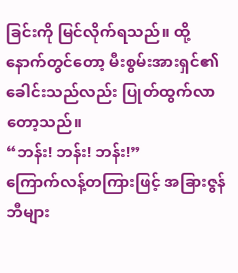ခြင်းကို မြင်လိုက်ရသည်။ ထို့နောက်တွင်တော့ မီးစွမ်းအားရှင်၏ခေါင်းသည်လည်း ပြုတ်ထွက်လာတော့သည်။
“ဘန်း! ဘန်း! ဘန်း!”
ကြောက်လန့်တကြားဖြင့် အခြားဇွန်ဘီများ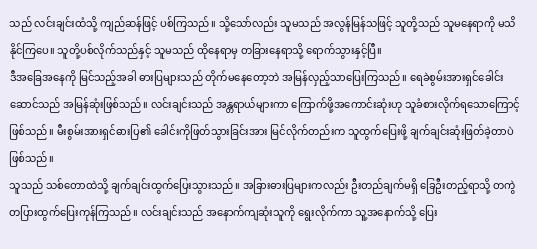သည် လင်းချင်းထံသို့ ကျည်ဆန်ဖြင့် ပစ်ကြသည်။ သို့သော်လည်း သူမသည် အလွန်မြန်သဖြင့် သူတို့သည် သူမနေရာကို မသိနိုင်ကြပေ။ သူတို့ပစ်လိုက်သည်နှင့် သူမသည် ထိုနေရာမှ တခြားနေရာသို့ ရောက်သွားနှင့်ပြီ။
ဒီအခြေအနေကို မြင်သည့်အခါ ဓားပြများသည် တိုက်မနေတော့ဘဲ အမြန်လှည့်သာပြေးကြသည်။ ရေခဲစွမ်းအားရှင်ခေါင်းဆောင်သည် အမြန်ဆုံးဖြစ်သည်။ လင်းချင်းသည် အန္တရာယ်များကာ ကြောက်ဖို့အကောင်းဆုံးဟု သူခံစားလိုက်ရသောကြောင့် ဖြစ်သည်။ မီးစွမ်းအားရှင်ဓားပြ၏ ခေါင်းကိုဖြတ်သွားခြင်းအား မြင်လိုက်တည်းက သူထွက်ပြေးဖို့ ချက်ချင်းဆုံးဖြတ်ခဲ့တာပဲ ဖြစ်သည်။
သူသည် သစ်တောထဲသို့ ချက်ချင်းထွက်ပြေးသွားသည်။ အခြားဓားပြများကလည်း ဦးတည်ချက်မရှိ ခြေဦးတည့်ရာသို့ တကွဲတပြားထွက်ပြေးကုန်ကြသည်။ လင်းချင်းသည် အနောက်ကျဆုံးသူကို ရွေးလိုက်ကာ သူ့အနောက်သို့ ပြေး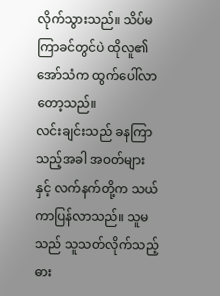လိုက်သွားသည်။ သိပ်မကြာခင်တွင်ပဲ ထိုလူ၏အော်သံက ထွက်ပေါ်လာတော့သည်။
လင်းချင်းသည် ခနကြာသည့်အခါ အဝတ်များနှင့် လက်နက်တို့က သယ်ကာပြန်လာသည်။ သူမသည် သူသတ်လိုက်သည့် ဓား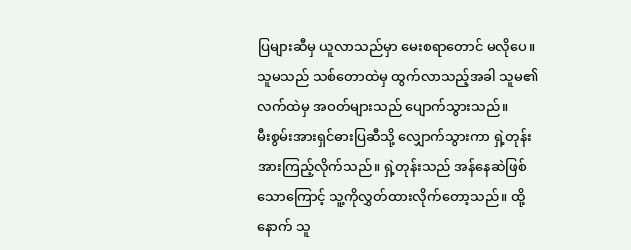ပြများဆီမှ ယူလာသည်မှာ မေးစရာတောင် မလိုပေ။ သူမသည် သစ်တောထဲမှ ထွက်လာသည့်အခါ သူမ၏လက်ထဲမှ အဝတ်များသည် ပျောက်သွားသည်။
မီးစွမ်းအားရှင်ဓားပြဆီသို့ လျှောက်သွားကာ ရှဲ့တုန်းအားကြည့်လိုက်သည်။ ရှဲ့တုန်းသည် အန်နေဆဲဖြစ်သောကြောင့် သူ့ကိုလွှတ်ထားလိုက်တော့သည်။ ထို့နောက် သူ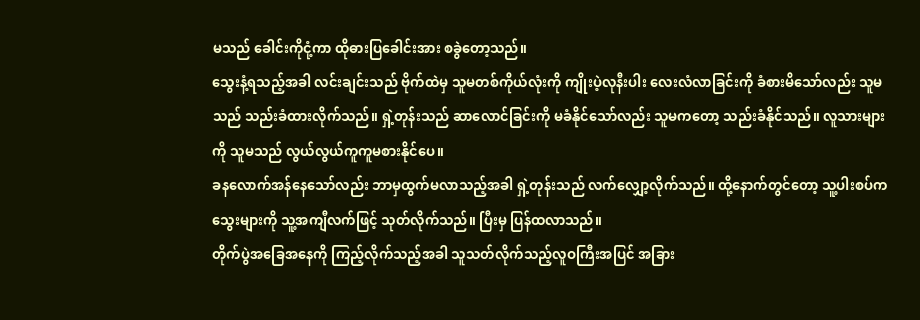မသည် ခေါင်းကိုငုံ့ကာ ထိုဓားပြခေါင်းအား စခွဲတော့သည်။
သွေးနံ့ရသည့်အခါ လင်းချင်းသည် ဗိုက်ထဲမှ သူမတစ်ကိုယ်လုံးကို ကျိုးပဲ့လုနီးပါး လေးလံလာခြင်းကို ခံစားမိသော်လည်း သူမသည် သည်းခံထားလိုက်သည်။ ရှဲ့တုန်းသည် ဆာလောင်ခြင်းကို မခံနိုင်သော်လည်း သူမကတော့ သည်းခံနိုင်သည်။ လူသားများကို သူမသည် လွယ်လွယ်ကူကူမစားနိုင်ပေ။
ခနလောက်အန်နေသော်လည်း ဘာမှထွက်မလာသည့်အခါ ရှဲ့တုန်းသည် လက်လျှော့လိုက်သည်။ ထို့နောက်တွင်တော့ သူ့ပါးစပ်ကသွေးများကို သူ့အကျီလက်ဖြင့် သုတ်လိုက်သည်။ ပြီးမှ ပြန်ထလာသည်။
တိုက်ပွဲအခြေအနေကို ကြည့်လိုက်သည့်အခါ သူသတ်လိုက်သည့်လူဝကြီးအပြင် အခြား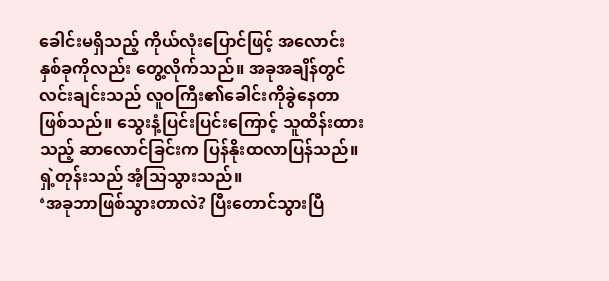ခေါင်းမရှိသည့် ကိုယ်လုံးပြောင်ဖြင့် အလောင်းနှစ်ခုကိုလည်း တွေ့လိုက်သည်။ အခုအချိန်တွင် လင်းချင်းသည် လူဝကြီး၏ခေါင်းကိုခွဲနေတာ ဖြစ်သည်။ သွေးနံ့ပြင်းပြင်းကြောင့် သူထိန်းထားသည့် ဆာလောင်ခြင်းက ပြန်နိုးထလာပြန်သည်။
ရှဲ့တုန်းသည် အံ့သြသွားသည်။
‘အခုဘာဖြစ်သွားတာလဲ? ပြီးတောင်သွားပြီ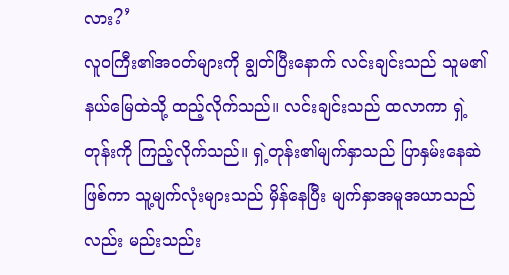လား?’
လူဝကြီး၏အဝတ်များကို ချွတ်ပြီးနောက် လင်းချင်းသည် သူမ၏နယ်မြေထဲသို့ ထည့်လိုက်သည်။ လင်းချင်းသည် ထလာကာ ရှဲ့တုန်းကို ကြည့်လိုက်သည်။ ရှဲ့တုန်း၏မျက်နှာသည် ပြာနှမ်းနေဆဲဖြစ်ကာ သူ့မျက်လုံးများသည် မှိန်နေပြီး မျက်နှာအမူအယာသည်လည်း မည်းသည်း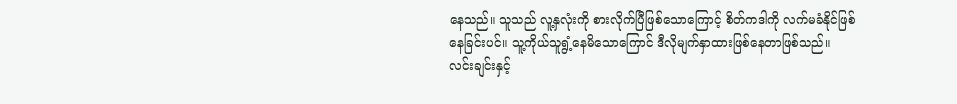နေသည်။ သူသည် လူ့နှလုံးကို စားလိုက်ပြီဖြစ်သောကြောင့် စိတ်ကဒါကို လက်မခံနိုင်ဖြစ်နေခြင်းပင်။ သူ့ကိုယ်သူရွံ့နေမိသောကြောင် ဒီလိုမျက်နှာထားဖြစ်နေတာဖြစ်သည်။
လင်းချင်းနှင့်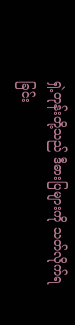ရှဲ့တုန်းတို့သည် ဒီဓားပြများကို သတ်လိုက်ရခြင်း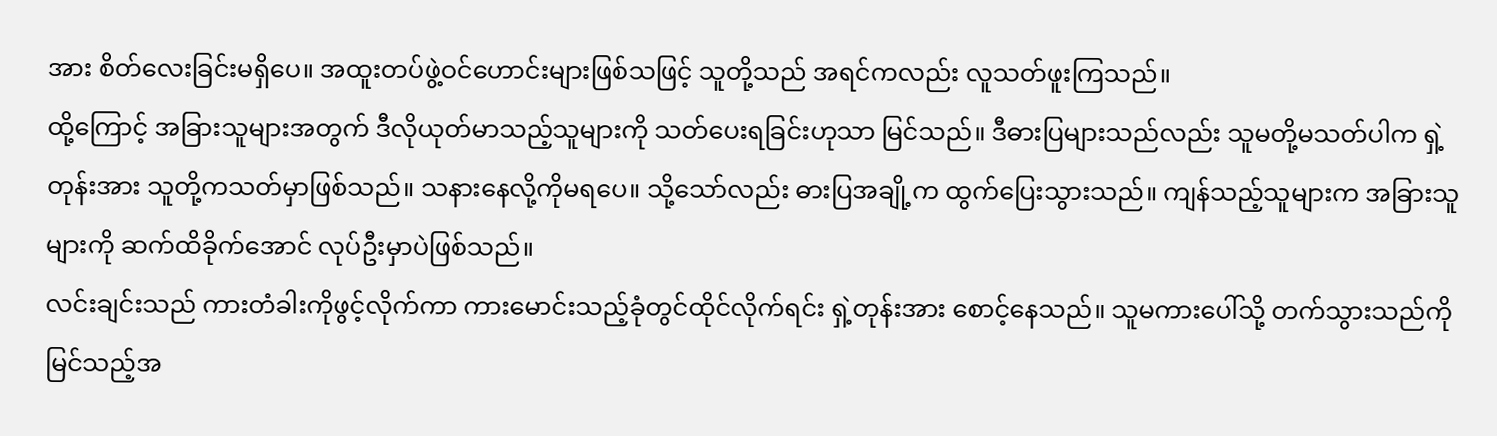အား စိတ်လေးခြင်းမရှိပေ။ အထူးတပ်ဖွဲ့ဝင်ဟောင်းများဖြစ်သဖြင့် သူတို့သည် အရင်ကလည်း လူသတ်ဖူးကြသည်။
ထို့ကြောင့် အခြားသူများအတွက် ဒီလိုယုတ်မာသည့်သူများကို သတ်ပေးရခြင်းဟုသာ မြင်သည်။ ဒီဓားပြများသည်လည်း သူမတို့မသတ်ပါက ရှဲ့တုန်းအား သူတို့ကသတ်မှာဖြစ်သည်။ သနားနေလို့ကိုမရပေ။ သို့သော်လည်း ဓားပြအချို့က ထွက်ပြေးသွားသည်။ ကျန်သည့်သူများက အခြားသူများကို ဆက်ထိခိုက်အောင် လုပ်ဦးမှာပဲဖြစ်သည်။
လင်းချင်းသည် ကားတံခါးကိုဖွင့်လိုက်ကာ ကားမောင်းသည့်ခုံတွင်ထိုင်လိုက်ရင်း ရှဲ့တုန်းအား စောင့်နေသည်။ သူမကားပေါ်သို့ တက်သွားသည်ကို မြင်သည့်အ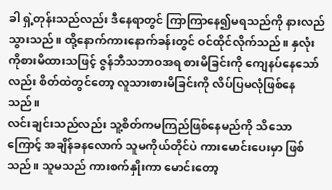ခါ ရှဲ့တုန်းသည်လည်း ဒီနေရာတွင် ကြာကြာနေ၍မရသည်ကို နားလည်သွားသည်။ ထို့နောက်ကားနောက်ခန်းတွင် ဝင်ထိုင်လိုက်သည်။ နှလုံးကိုစားမိထားသဖြင့် ဇွန်ဘီသဘာဝအရ စားမိခြင်းကို ကျေနပ်နေသော်လည်း စိတ်ထဲတွင်တော့ လူသားစားမိခြင်းကို လိပ်ပြမလုံဖြစ်နေသည်။
လင်းချင်းသည်လည်း သူ့စိတ်ကမကြည်ဖြစ်နေမည်ကို သိသောကြောင့် အချိန်ခနလောက် သူမကိုယ်တိုင်ပဲ ကားမောင်းပေးမှာ ဖြစ်သည်။ သူမသည် ကားစက်နှိုးကာ မောင်းတော့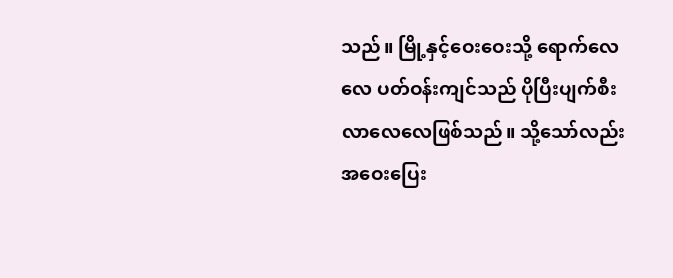သည်။ မြို့နှင့်ဝေးဝေးသို့ ရောက်လေလေ ပတ်ဝန်းကျင်သည် ပိုပြီးပျက်စီးလာလေလေဖြစ်သည်။ သို့သော်လည်း အဝေးပြေး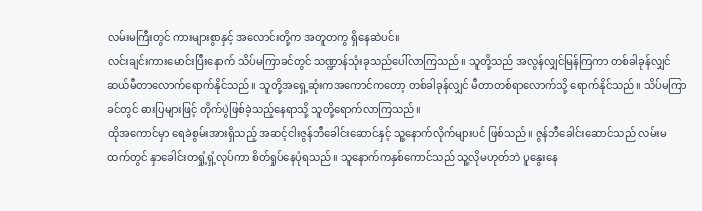လမ်းမကြီးတွင် ကားများစွာနှင့် အလောင်းတို့က အတူတကွ ရှိနေဆဲပင်။
လင်းချင်းကားမောင်းပြီးနောက် သိပ်မကြာခင်တွင် သဏ္ဍာန်သုံးခုသည်ပေါ်လာကြသည်။ သူတို့သည် အလွန်လျှင်မြန်ကြကာ တစ်ခါခုန်လျှင် ဆယ်မီတာလောက်ရောက်နိုင်သည်။ သူတို့အရှေ့ဆုံးကအကောင်ကတော့ တစ်ခါခုန်လျှင် မီတာတစ်ရာလောက်သို့ ရောက်နိုင်သည်။ သိပ်မကြာခင်တွင် ဓားပြများဖြင့် တိုက်ပွဲဖြစ်ခဲ့သည့်နေရာသို့ သူတို့ရောက်လာကြသည်။
ထိုအကောင်မှာ ရေခဲစွမ်းအားရှိသည့် အဆင့်ငါးဇွန်ဘီခေါင်းဆောင်နှင့် သူ့နောက်လိုက်များပင် ဖြစ်သည်။ ဇွန်ဘီခေါင်းဆောင်သည် လမ်းမထက်တွင် နှာခေါင်းတရှုံ့ရှံ့လုပ်ကာ စိတ်ရှုပ်နေပုံရသည်။ သူနောက်ကနှစ်ကောင်သည် သူ့လိုမဟုတ်ဘဲ ပူနွေးနေ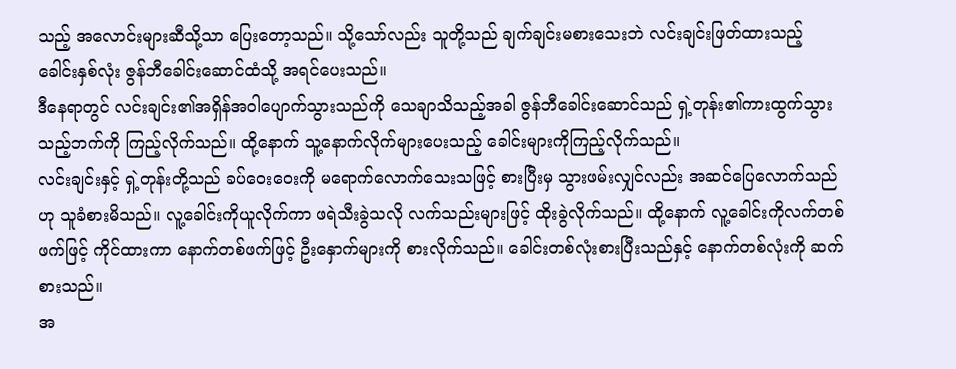သည့် အလောင်းများဆီသို့သာ ပြေးတော့သည်။ သို့သော်လည်း သူတို့သည် ချက်ချင်းမစားသေးဘဲ လင်းချင်းဖြတ်ထားသည့် ခေါင်းနှစ်လုံး ဇွန်ဘီခေါင်းဆောင်ထံသို့ အရင်ပေးသည်။
ဒီနေရာတွင် လင်းချင်း၏အရှိန်အဝါပျောက်သွားသည်ကို သေချာသိသည့်အခါ ဇွန်ဘီခေါင်းဆောင်သည် ရှဲ့တုန်း၏ကားထွက်သွားသည့်ဘက်ကို ကြည့်လိုက်သည်။ ထို့နောက် သူ့နောက်လိုက်များပေးသည့် ခေါင်းများကိုကြည့်လိုက်သည်။
လင်းချင်းနှင့် ရှဲ့တုန်းတို့သည် ခပ်ဝေးဝေးကို မရောက်လောက်သေးသဖြင့် စားပြီးမှ သွားဖမ်းလျှင်လည်း အဆင်ပြေလောက်သည်ဟု သူခံစားမိသည်။ လူ့ခေါင်းကိုယူလိုက်ကာ ဖရဲသီးခွဲသလို လက်သည်းများဖြင့် ထိုးခွဲလိုက်သည်။ ထို့နောက် လူ့ခေါင်းကိုလက်တစ်ဖက်ဖြင့် ကိုင်ထားကာ နောက်တစ်ဖက်ဖြင့် ဦးနှောက်များကို စားလိုက်သည်။ ခေါင်းတစ်လုံးစားပြီးသည်နှင့် နောက်တစ်လုံးကို ဆက်စားသည်။
အ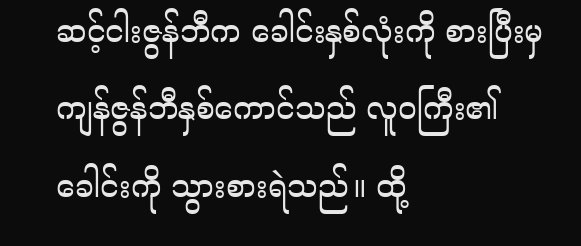ဆင့်ငါးဇွန်ဘီက ခေါင်းနှစ်လုံးကို စားပြီးမှ ကျန်ဇွန်ဘီနှစ်ကောင်သည် လူဝကြီး၏ခေါင်းကို သွားစားရဲသည်။ ထို့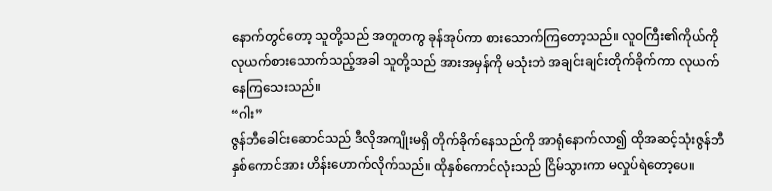နောက်တွင်တော့ သူတို့သည် အတူတကွ ခုန်အုပ်ကာ စားသောက်ကြတော့သည်။ လူဝကြီး၏ကိုယ်ကို လုယက်စားသောက်သည့်အခါ သူတို့သည် အားအမှန်ကို မသုံးဘဲ အချင်းချင်းတိုက်ခိုက်ကာ လုယက်နေကြသေးသည်။
“ဂါး”
ဇွန်ဘီခေါင်းဆောင်သည် ဒီလိုအကျိုးမရှိ တိုက်ခိုက်နေသည်ကို အာရုံနောက်လာ၍ ထိုအဆင့်သုံးဇွန်ဘီနှစ်ကောင်အား ဟိန်းဟောက်လိုက်သည်။ ထိုနှစ်ကောင်လုံးသည် ငြိမ်သွားကာ မလှုပ်ရဲတော့ပေ။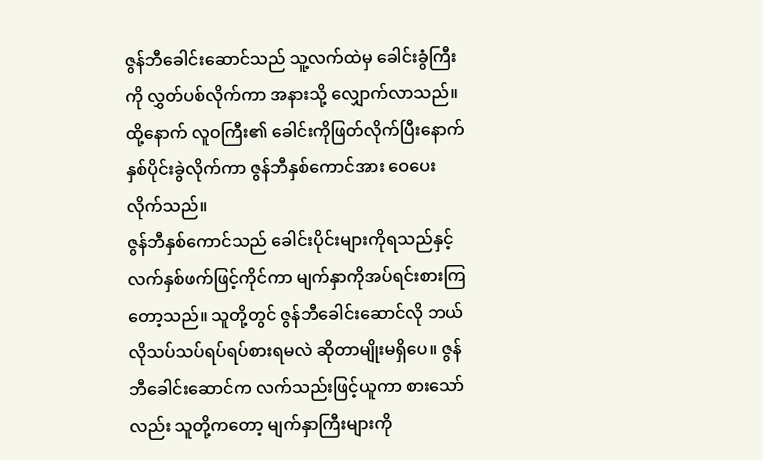ဇွန်ဘီခေါင်းဆောင်သည် သူ့လက်ထဲမှ ခေါင်းခွံကြီးကို လွှတ်ပစ်လိုက်ကာ အနားသို့ လျှောက်လာသည်။ ထို့နောက် လူဝကြီး၏ ခေါင်းကိုဖြတ်လိုက်ပြီးနောက် နှစ်ပိုင်းခွဲလိုက်ကာ ဇွန်ဘီနှစ်ကောင်အား ဝေပေးလိုက်သည်။
ဇွန်ဘီနှစ်ကောင်သည် ခေါင်းပိုင်းများကိုရသည်နှင့် လက်နှစ်ဖက်ဖြင့်ကိုင်ကာ မျက်နှာကိုအပ်ရင်းစားကြတော့သည်။ သူတို့တွင် ဇွန်ဘီခေါင်းဆောင်လို ဘယ်လိုသပ်သပ်ရပ်ရပ်စားရမလဲ ဆိုတာမျိုးမရှိပေ။ ဇွန်ဘီခေါင်းဆောင်က လက်သည်းဖြင့်ယူကာ စားသော်လည်း သူတို့ကတော့ မျက်နှာကြီးများကို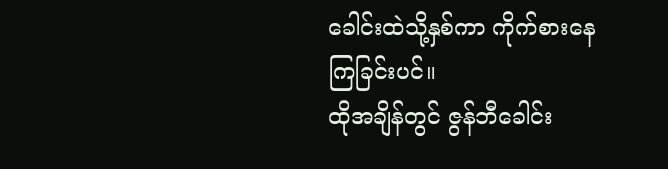ခေါင်းထဲသို့နှစ်ကာ ကိုက်စားနေကြခြင်းပင်။
ထိုအချိန်တွင် ဇွန်ဘီခေါင်း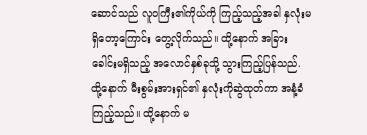ဆောင်သည် လူဝကြီး၏ကိုယ်ကို ကြည့်သည့်အခါ နှလုံးမရှိတော့ကြောင်း တွေ့လိုက်သည်။ ထို့နောက် အခြားခေါင်းမရှိသည့် အလောင်နှစ်ခုသို့ သွားကြည့်ပြန်သည်. ထို့နောက် မီးစွမ်းအားရှင်၏ နှလုံးကိုဆွဲထုတ်ကာ အနံ့ခံကြည့်သည်။ ထို့နောက် မ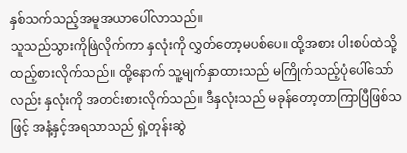နှစ်သက်သည့်အမူအယာပေါ်လာသည်။
သူသည်သွားကိုဖြဲလိုက်ကာ နှလုံးကို လွှတ်တော့မပစ်ပေ။ ထို့အစား ပါးစပ်ထဲသို့ ထည့်စားလိုက်သည်။ ထို့နောက် သူ့မျက်နှာထားသည် မကြိုက်သည့်ပုံပေါ်သော်လည်း နှလုံးကို အတင်းစားလိုက်သည်။ ဒီနှလုံးသည် မခုန်တော့တာကြာပြီဖြစ်သဖြင့် အနံ့နှင့်အရသာသည် ရှဲ့တုန်းဆွဲ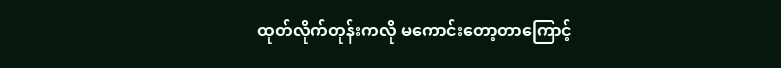ထုတ်လိုက်တုန်းကလို မကောင်းတော့တာကြောင့်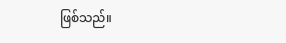ဖြစ်သည်။